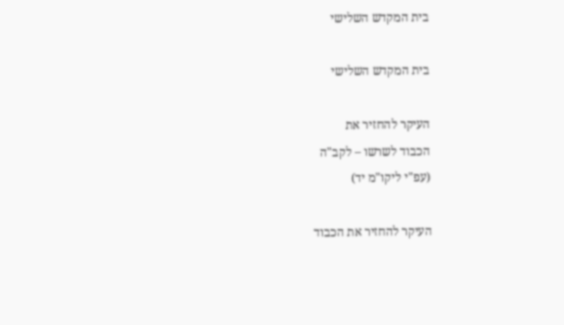בית המקדש השלישי

בית המקדש השלישי

העיקר להחזיר את
הכבוד לשרשו – לקב"ה
(עפ"י ליקו"מ יד)

העיקר להחזיר את הכבוד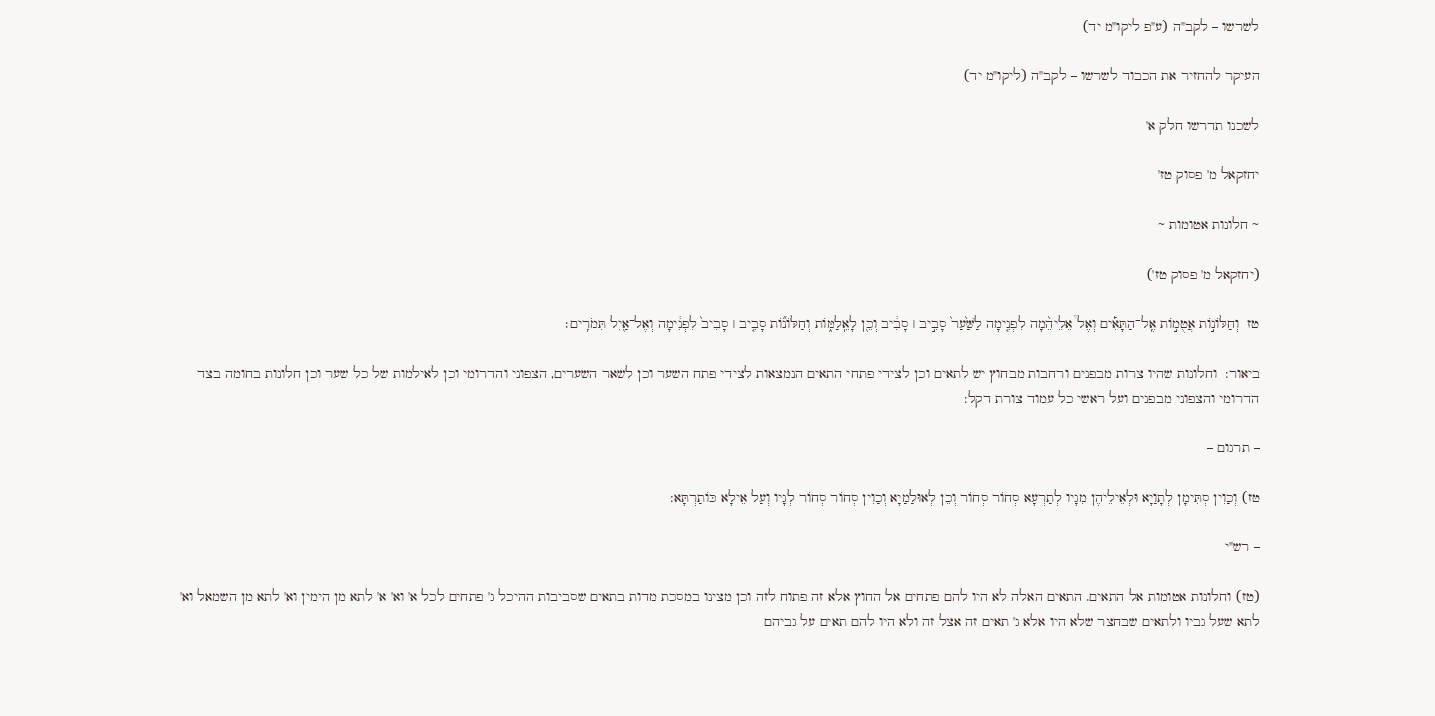לשרשו – לקב"ה (ע"פ ליקו"מ יד)

העיקר להחזיר את הכבוד לשרשו – לקב"ה (ליקו"מ יד)

לשכנו תדרשו חלק א'

יחזקאל מ' פסוק טז'

~ חלונות אטומות ~

(יחזקאל מ' פסוק טז')

טז  וְחַלּוֹנ֣וֹת אֲטֻמ֣וֹת אֶֽל־הַתָּאִ֡ים וְאֶל֩ אֵלֵיהֵ֨מָה לִפְנִ֤ימָה לַשַּׁ֙עַר֙ סָבִ֣יב ׀ סָבִ֔יב וְכֵ֖ן לָאֵֽלַמּ֑וֹת וְחַלּוֹנ֞וֹת סָבִ֤יב ׀ סָבִיב֙ לִפְנִ֔ימָה וְאֶל־אַ֖יִל תִּמֹרִֽים׃

ביאור:  וחלונות שהיו צרות מבפנים ורחבות מבחוץ יש לתאים וכן לצידי פתחי התאים הנמצאות לצידי פתח השער וכן לשאר השערים, הצפוני והדרומי וכן לאילמות של כל שער וכן חלונות בחומה בצד הדרומי והצפוני מבפנים ועל ראשי כל עמוד צורת דקל:

– תרגום –

טז) וְכַוִין סְתִּימָן לְתָוַיָא וּלְאֵילֵיהֶן מִגָיו לְתַרְעָא סְחוֹר סְחוֹר וְכֵן לְאוּלַמַיָא וְכַוִין סְחוֹר סְחוֹר לְגָיו וְעַל אֵילָא כּוֹתַרְתָּא:

– רש"י

(טז) וחלונות אטומות אל התאים. התאים האלה לא היו להם פתחים אל החוץ אלא זה פתוח לזה וכן מצינו במסכת מדות בתאים שסביבות ההיכל ג' פתחים לכל א' וא' א' לתא מן הימין וא' לתא מן השמאל וא' לתא שעל גביו ולתאים שבחצר שלא היו אלא ג' תאים זה אצל זה ולא היו להם תאים על גביהם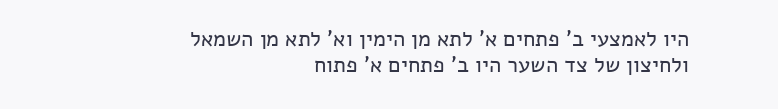היו לאמצעי ב' פתחים א' לתא מן הימין וא' לתא מן השמאל ולחיצון של צד השער היו ב' פתחים א' פתוח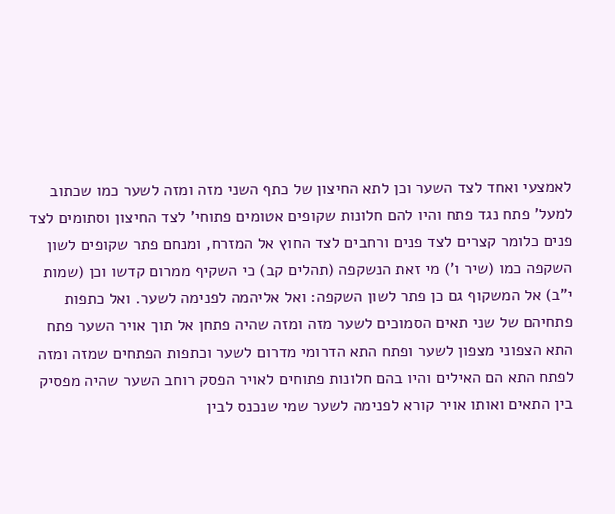לאמצעי ואחד לצד השער וכן לתא החיצון של כתף השני מזה ומזה לשער כמו שכתוב למעל' פתח נגד פתח והיו להם חלונות שקופים אטומים פתוחי' לצד החיצון וסתומים לצד פנים כלומר קצרים לצד פנים ורחבים לצד החוץ אל המזרח, ומנחם פתר שקופים לשון השקפה כמו (שיר ו') מי זאת הנשקפה (תהלים קב) כי השקיף ממרום קדשו וכן (שמות י"ב) אל המשקוף גם כן פתר לשון השקפה: ואל אליהמה לפנימה לשער. ואל כתפות פתחיהם של שני תאים הסמוכים לשער מזה ומזה שהיה פתחן אל תוך אויר השער פתח התא הצפוני מצפון לשער ופתח התא הדרומי מדרום לשער וכתפות הפתחים שמזה ומזה לפתח התא הם האילים והיו בהם חלונות פתוחים לאויר הפסק רוחב השער שהיה מפסיק בין התאים ואותו אויר קורא לפנימה לשער שמי שנכנס לבין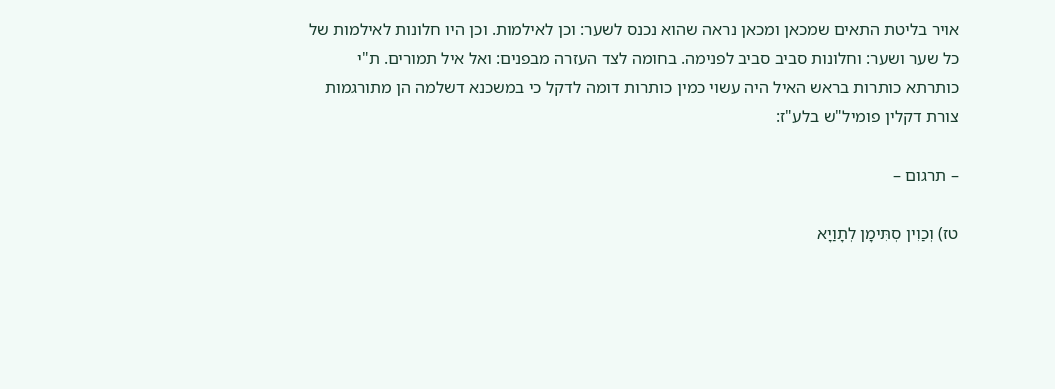אויר בליטת התאים שמכאן ומכאן נראה שהוא נכנס לשער: וכן לאילמות. וכן היו חלונות לאילמות של כל שער ושער: וחלונות סביב סביב לפנימה. בחומה לצד העזרה מבפנים: ואל איל תמורים. ת"י כותרתא כותרות בראש האיל היה עשוי כמין כותרות דומה לדקל כי במשכנא דשלמה הן מתורגמות צורת דקלין פומיל"ש בלע"ז:

– תרגום –

טז) וְכַוִין סְתִּימָן לְתָוַיָא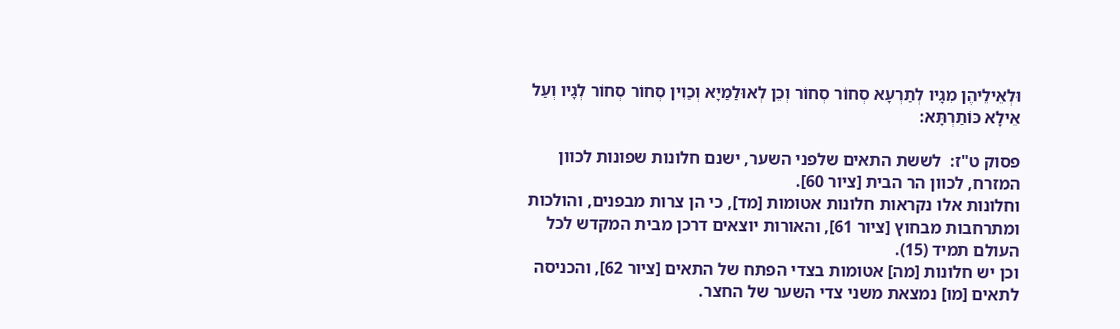וּלְאֵילֵיהֶן מִגָיו לְתַרְעָא סְחוֹר סְחוֹר וְכֵן לְאוּלַמַיָא וְכַוִין סְחוֹר סְחוֹר לְגָיו וְעַל אֵילָא כּוֹתַרְתָּא:

פסוק ט"ז:  לששת התאים שלפני השער, ישנם חלונות שפונות לכוון המזרח, לכוון הר הבית [ציור 60].
וחלונות אלו נקראות חלונות אטומות [מד], כי הן צרות מבפנים, והולכות ומתרחבות מבחוץ [ציור 61], והאורות יוצאים דרכן מבית המקדש לכל העולם תמיד (15).
וכן יש חלונות [מה] אטומות בצדי הפתח של התאים [ציור 62], והכניסה לתאים [מו] נמצאת משני צדי השער של החצר.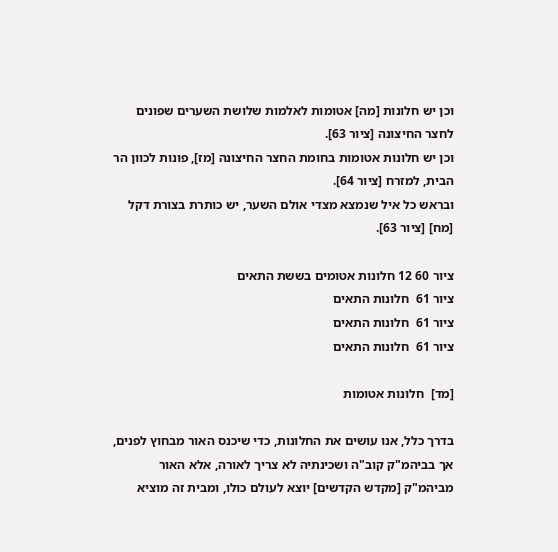וכן יש חלונות [מה] אטומות לאלמות שלושת השערים שפונים לחצר החיצונה [ציור 63].
וכן יש חלונות אטומות בחומת החצר החיצונה [מז], פונות לכוון הר הבית, למזרח [ציור 64].
ובראש כל איל שנמצא מצדי אולם השער, יש כותרת בצורת דקל [מח] [ציור 63].

ציור 60 12 חלונות אטומים בששת התאים
ציור 61  חלונות התאים
ציור 61  חלונות התאים
ציור 61  חלונות התאים

[מד]  חלונות אטומות

בדרך כלל, אנו עושים את החלונות, כדי שיכנס האור מבחוץ לפנים, אך בביהמ"ק קוב"ה ושכינתיה לא צריך לאורה, אלא האור מביהמ"ק [מקדש הקדשים] יוצא לעולם כולו, ומבית זה מוציא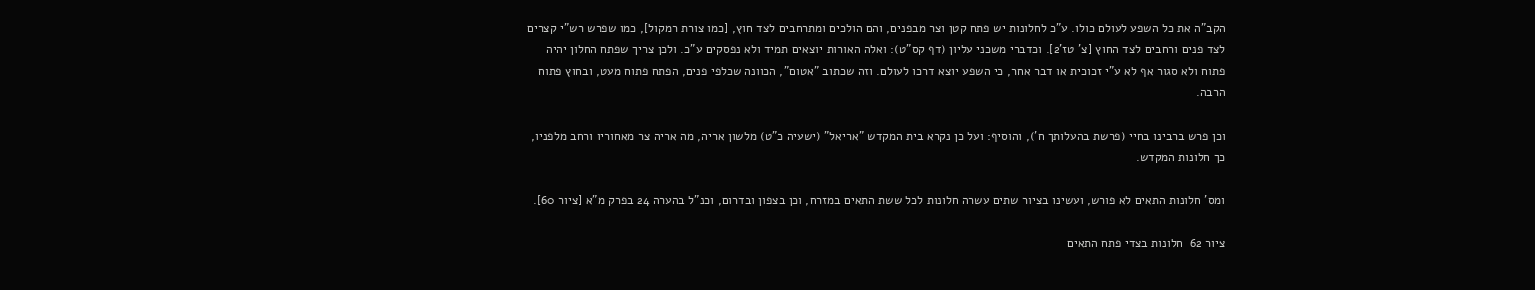הקב"ה את כל השפע לעולם כולו. ע"כ לחלונות יש פתח קטן וצר מבפנים, והם הולכים ומתרחבים לצד חוץ, [כמו צורת רמקול], כמו שפרש רש"י קצרים לצד פנים ורחבים לצד החוץ [צ' טז'2]. וכדברי משכני עליון (דף קס"ט): ואלה האורות יוצאים תמיד ולא נפסקים ע"כ. ולכן צריך שפתח החלון יהיה פתוח ולא סגור אף לא ע"י זכוכית או דבר אחר, כי השפע יוצא דרכו לעולם. וזה שכתוב "אטום", הכוונה שכלפי פנים, הפתח פתוח מעט, ובחוץ פתוח הרבה.

וכן פרש ברבינו בחיי (פרשת בהעלותך ח'), והוסיף: ועל כן נקרא בית המקדש "אריאל" (ישעיה כ"ט) מלשון אריה, מה אריה צר מאחוריו ורחב מלפניו, כך חלונות המקדש.

ומס' חלונות התאים לא פורש, ועשינו בציור שתים עשרה חלונות לכל ששת התאים במזרח, וכן בצפון ובדרום, וכנ"ל בהערה 24 בפרק מ"א [ציור 60].

ציור 62  חלונות בצדי פתח התאים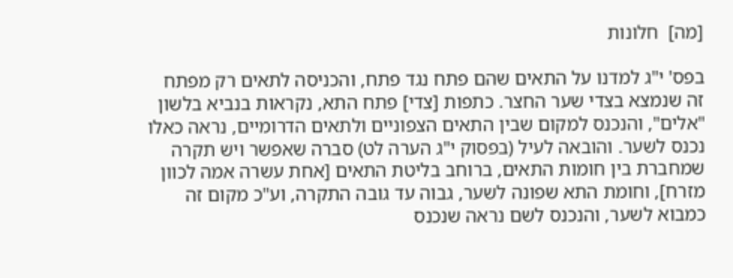[מה]  חלונות

בפס' י"ג למדנו על התאים שהם פתח נגד פתח, והכניסה לתאים רק מפתח זה שנמצא בצדי שער החצר. כתפות [צדי] פתח התא, נקראות בנביא בלשון "אלים", והנכנס למקום שבין התאים הצפוניים ולתאים הדרומיים, נראה כאלו נכנס לשער. והובאה לעיל (בפסוק י"ג הערה לט) סברה שאפשר ויש תקרה שמחברת בין חומות התאים, ברוחב בליטת התאים [אחת עשרה אמה לכוון מזרח], וחומת התא שפונה לשער, גבוה עד גובה התקרה, וע"כ מקום זה כמבוא לשער, והנכנס לשם נראה שנכנס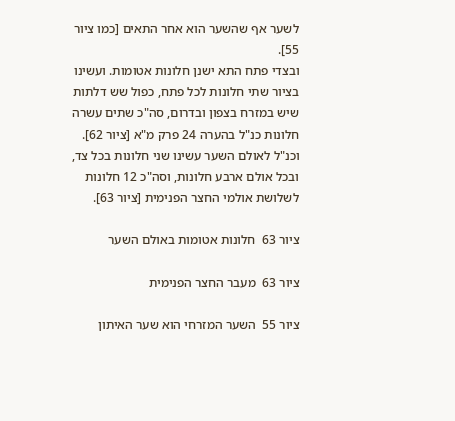לשער אף שהשער הוא אחר התאים [כמו ציור 55].
ובצדי פתח התא ישנן חלונות אטומות. ועשינו בציור שתי חלונות לכל פתח, כפול שש דלתות שיש במזרח בצפון ובדרום, סה"כ שתים עשרה חלונות כנ"ל בהערה 24 פרק מ"א [ציור 62].
וכנ"ל לאולם השער עשינו שני חלונות בכל צד, ובכל אולם ארבע חלונות, וסה"כ 12 חלונות לשלושת אולמי החצר הפנימית [ציור 63].

ציור 63  חלונות אטומות באולם השער

ציור 63  מעבר החצר הפנימית

ציור 55  השער המזרחי הוא שער האיתון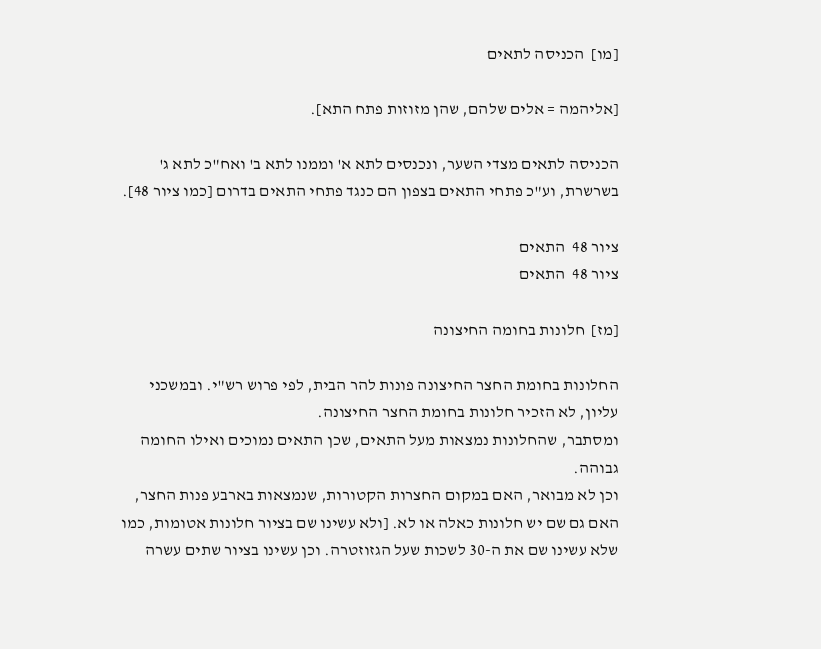[מו]  הכניסה לתאים

[אליהמה = אלים שלהם, שהן מזוזות פתח התא].

הכניסה לתאים מצדי השער, ונכנסים לתא א' וממנו לתא ב' ואח"כ לתא ג' בשרשרת, וע"כ פתחי התאים בצפון הם כנגד פתחי התאים בדרום [כמו ציור 48].

ציור 48  התאים
ציור 48  התאים

[מז]  חלונות בחומה החיצונה

החלונות בחומת החצר החיצונה פונות להר הבית, לפי פרוש רש"י. ובמשכני עליון, לא הזכיר חלונות בחומת החצר החיצונה.
ומסתבר, שהחלונות נמצאות מעל התאים, שכן התאים נמוכים ואילו החומה גבוהה.
וכן לא מבואר, האם במקום החצרות הקטורות, שנמצאות בארבע פנות החצר, האם גם שם יש חלונות כאלה או לא. [ולא עשינו שם בציור חלונות אטומות, כמו שלא עשינו שם את ה-30 לשכות שעל הגזוזטרה. וכן עשינו בציור שתים עשרה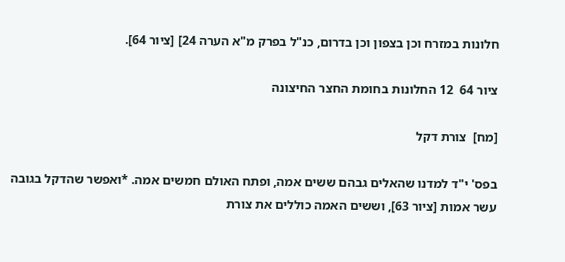חלונות במזרח וכן בצפון וכן בדרום, כנ"ל בפרק מ"א הערה 24] [ציור 64].

ציור 64  12 החלונות בחומת החצר החיצונה

[מח]  צורת דקל

בפס' י"ד למדנו שהאלים גבהם ששים אמה, ופתח האולם חמשים אמה. *ואפשר שהדקל בגובה עשר אמות [ציור 63], וששים האמה כוללים את צורת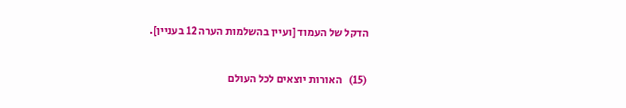הדקל של העמוד [ועיין בהשלמות הערה 12 בעניין].

(15)   האורות יוצאים לכל העולם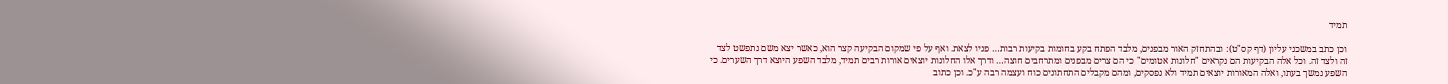תמיד

וכן כתב במשכני עליון (דף קס"ט): ובהתחזק האור מבפנים, מלבד הפתח בקע בחומות בקיעות רבות… פניו לצאת. ואף על פי שמקום הבקיעה קצר הוא, כאשר יצא משם נתפשט לצד זה ולצד זה. וכל אלה הבקיעות הם נקראים "חלונות אטומים" כי הם צרים מבפנים ומתרחבים חוצה… ודרך אלו החלונות יוצאים אורות רבים תמיד, מלבד השפע היוצא דרך השערים. כי השפע נמשך בעתו, ואלה המאורות יוצאים תמיד ולא נפסקים, ומהם מקבלים התחתונים כוח ועצמה רבה ע"כ. וכן כתוב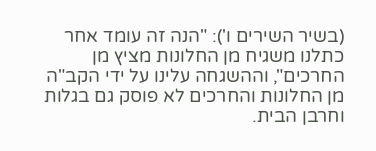(בשיר השירים ו'): "הנה זה עומד אחר כתלנו משגיח מן החלונות מציץ מן החרכים", וההשגחה עלינו על ידי הקב"ה מן החלונות והחרכים לא פוסק גם בגלות וחרבן הבית.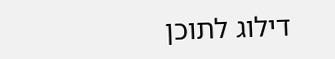דילוג לתוכן